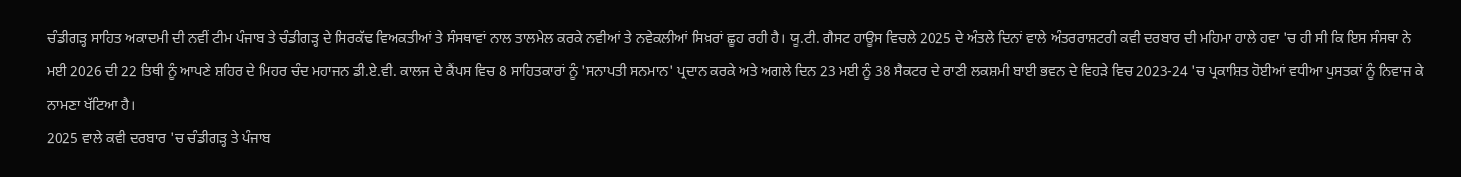ਚੰਡੀਗੜ੍ਹ ਸਾਹਿਤ ਅਕਾਦਮੀ ਦੀ ਨਵੀਂ ਟੀਮ ਪੰਜਾਬ ਤੇ ਚੰਡੀਗੜ੍ਹ ਦੇ ਸਿਰਕੱਢ ਵਿਅਕਤੀਆਂ ਤੇ ਸੰਸਥਾਵਾਂ ਨਾਲ ਤਾਲਮੇਲ ਕਰਕੇ ਨਵੀਆਂ ਤੇ ਨਵੇਕਲੀਆਂ ਸਿਖ਼ਰਾਂ ਛੂਹ ਰਹੀ ਹੈ। ਯੂ.ਟੀ. ਗੈਸਟ ਹਾਊਸ ਵਿਚਲੇ 2025 ਦੇ ਅੰਤਲੇ ਦਿਨਾਂ ਵਾਲੇ ਅੰਤਰਰਾਸ਼ਟਰੀ ਕਵੀ ਦਰਬਾਰ ਦੀ ਮਹਿਮਾ ਹਾਲੇ ਹਵਾ 'ਚ ਹੀ ਸੀ ਕਿ ਇਸ ਸੰਸਥਾ ਨੇ ਮਈ 2026 ਦੀ 22 ਤਿਥੀ ਨੂੰ ਆਪਣੇ ਸ਼ਹਿਰ ਦੇ ਮਿਹਰ ਚੰਦ ਮਹਾਜਨ ਡੀ.ਏ.ਵੀ. ਕਾਲਜ ਦੇ ਕੈਂਪਸ ਵਿਚ 8 ਸਾਹਿਤਕਾਰਾਂ ਨੂੰ 'ਸਨਾਪਤੀ ਸਨਮਾਨ' ਪ੍ਰਦਾਨ ਕਰਕੇ ਅਤੇ ਅਗਲੇ ਦਿਨ 23 ਮਈ ਨੂੰ 38 ਸੈਕਟਰ ਦੇ ਰਾਣੀ ਲਕਸ਼ਮੀ ਬਾਈ ਭਵਨ ਦੇ ਵਿਹੜੇ ਵਿਚ 2023-24 'ਚ ਪ੍ਰਕਾਸ਼ਿਤ ਹੋਈਆਂ ਵਧੀਆ ਪੁਸਤਕਾਂ ਨੂੰ ਨਿਵਾਜ ਕੇ ਨਾਮਣਾ ਖੱਟਿਆ ਹੈ।
2025 ਵਾਲੇ ਕਵੀ ਦਰਬਾਰ 'ਚ ਚੰਡੀਗੜ੍ਹ ਤੇ ਪੰਜਾਬ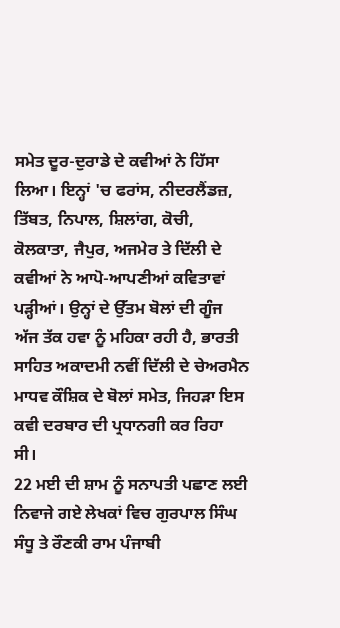ਸਮੇਤ ਦੂਰ-ਦੁਰਾਡੇ ਦੇ ਕਵੀਆਂ ਨੇ ਹਿੱਸਾ ਲਿਆ। ਇਨ੍ਹਾਂ 'ਚ ਫਰਾਂਸ, ਨੀਦਰਲੈਂਡਜ਼, ਤਿੱਬਤ, ਨਿਪਾਲ, ਸ਼ਿਲਾਂਗ, ਕੋਚੀ, ਕੋਲਕਾਤਾ, ਜੈਪੁਰ, ਅਜਮੇਰ ਤੇ ਦਿੱਲੀ ਦੇ ਕਵੀਆਂ ਨੇ ਆਪੋ-ਆਪਣੀਆਂ ਕਵਿਤਾਵਾਂ ਪੜ੍ਹੀਆਂ। ਉਨ੍ਹਾਂ ਦੇ ਉੱਤਮ ਬੋਲਾਂ ਦੀ ਗੂੰਜ ਅੱਜ ਤੱਕ ਹਵਾ ਨੂੰ ਮਹਿਕਾ ਰਹੀ ਹੈ, ਭਾਰਤੀ ਸਾਹਿਤ ਅਕਾਦਮੀ ਨਵੀਂ ਦਿੱਲੀ ਦੇ ਚੇਅਰਮੈਨ ਮਾਧਵ ਕੌਸ਼ਿਕ ਦੇ ਬੋਲਾਂ ਸਮੇਤ, ਜਿਹੜਾ ਇਸ ਕਵੀ ਦਰਬਾਰ ਦੀ ਪ੍ਰਧਾਨਗੀ ਕਰ ਰਿਹਾ ਸੀ।
22 ਮਈ ਦੀ ਸ਼ਾਮ ਨੂੰ ਸਨਾਪਤੀ ਪਛਾਣ ਲਈ ਨਿਵਾਜੇ ਗਏ ਲੇਖਕਾਂ ਵਿਚ ਗੁਰਪਾਲ ਸਿੰਘ ਸੰਧੂ ਤੇ ਰੌਣਕੀ ਰਾਮ ਪੰਜਾਬੀ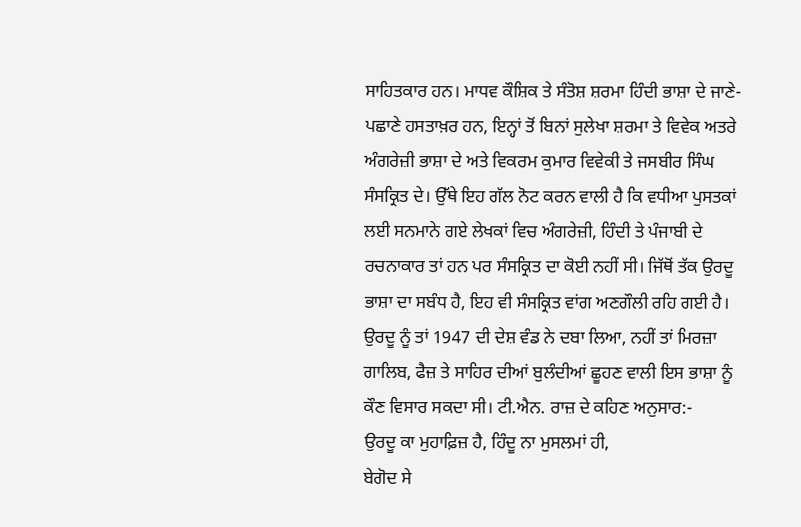ਸਾਹਿਤਕਾਰ ਹਨ। ਮਾਧਵ ਕੌਸ਼ਿਕ ਤੇ ਸੰਤੋਸ਼ ਸ਼ਰਮਾ ਹਿੰਦੀ ਭਾਸ਼ਾ ਦੇ ਜਾਣੇ-ਪਛਾਣੇ ਹਸਤਾਖ਼ਰ ਹਨ, ਇਨ੍ਹਾਂ ਤੋਂ ਬਿਨਾਂ ਸੁਲੇਖਾ ਸ਼ਰਮਾ ਤੇ ਵਿਵੇਕ ਅਤਰੇ ਅੰਗਰੇਜ਼ੀ ਭਾਸ਼ਾ ਦੇ ਅਤੇ ਵਿਕਰਮ ਕੁਮਾਰ ਵਿਵੇਕੀ ਤੇ ਜਸਬੀਰ ਸਿੰਘ ਸੰਸਕ੍ਰਿਤ ਦੇ। ਉੱਥੇ ਇਹ ਗੱਲ ਨੋਟ ਕਰਨ ਵਾਲੀ ਹੈ ਕਿ ਵਧੀਆ ਪੁਸਤਕਾਂ ਲਈ ਸਨਮਾਨੇ ਗਏ ਲੇਖਕਾਂ ਵਿਚ ਅੰਗਰੇਜ਼ੀ, ਹਿੰਦੀ ਤੇ ਪੰਜਾਬੀ ਦੇ ਰਚਨਾਕਾਰ ਤਾਂ ਹਨ ਪਰ ਸੰਸਕ੍ਰਿਤ ਦਾ ਕੋਈ ਨਹੀਂ ਸੀ। ਜਿੱਥੋਂ ਤੱਕ ਉਰਦੂ ਭਾਸ਼ਾ ਦਾ ਸਬੰਧ ਹੈ, ਇਹ ਵੀ ਸੰਸਕ੍ਰਿਤ ਵਾਂਗ ਅਣਗੌਲੀ ਰਹਿ ਗਈ ਹੈ। ਉਰਦੂ ਨੂੰ ਤਾਂ 1947 ਦੀ ਦੇਸ਼ ਵੰਡ ਨੇ ਦਬਾ ਲਿਆ, ਨਹੀਂ ਤਾਂ ਮਿਰਜ਼ਾ ਗਾਲਿਬ, ਫੈਜ਼ ਤੇ ਸਾਹਿਰ ਦੀਆਂ ਬੁਲੰਦੀਆਂ ਛੂਹਣ ਵਾਲੀ ਇਸ ਭਾਸ਼ਾ ਨੂੰ ਕੌਣ ਵਿਸਾਰ ਸਕਦਾ ਸੀ। ਟੀ.ਐਨ. ਰਾਜ਼ ਦੇ ਕਹਿਣ ਅਨੁਸਾਰ:-
ਉਰਦੂ ਕਾ ਮੁਹਾਫ਼ਿਜ਼ ਹੈ, ਹਿੰਦੂ ਨਾ ਮੁਸਲਮਾਂ ਹੀ,
ਬੇਗੋਦ ਸੇ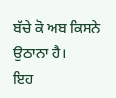ਬੱਚੇ ਕੋ ਅਬ ਕਿਸਨੇ ਉਠਾਨਾ ਹੈ।
ਇਹ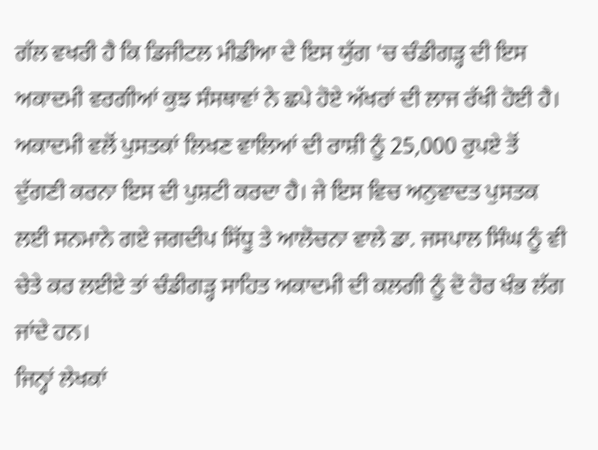ਗੱਲ ਵਖਰੀ ਹੈ ਕਿ ਡਿਜੀਟਲ ਮੀਡੀਆ ਦੇ ਇਸ ਯੁੱਗ 'ਚ ਚੰਡੀਗੜ੍ਹ ਦੀ ਇਸ ਅਕਾਦਮੀ ਵਰਗੀਆਂ ਕੁਝ ਸੰਸਥਾਵਾਂ ਨੇ ਛਪੇ ਹੋਏ ਅੱਖਰਾਂ ਦੀ ਲਾਜ ਰੱਖੀ ਹੋਈ ਹੈ। ਅਕਾਦਮੀ ਵਲੋਂ ਪੁਸਤਕਾਂ ਲਿਖਣ ਵਾਲਿਆਂ ਦੀ ਰਾਸ਼ੀ ਨੂੰ 25,000 ਰੁਪਏ ਤੋਂ ਦੁੱਗਣੀ ਕਰਨਾ ਇਸ ਦੀ ਪੁਸ਼ਟੀ ਕਰਦਾ ਹੈ। ਜੇ ਇਸ ਵਿਚ ਅਨੁਵਾਦਤ ਪੁਸਤਕ ਲਈ ਸਨਮਾਨੇ ਗਏ ਜਗਦੀਪ ਸਿੱਧੂ ਤੇ ਆਲੋਚਨਾ ਵਾਲੇ ਡਾ. ਜਸਪਾਲ ਸਿੰਘ ਨੂੰ ਵੀ ਚੇਤੇ ਕਰ ਲਈਏ ਤਾਂ ਚੰਡੀਗੜ੍ਹ ਸਾਹਿਤ ਅਕਾਦਮੀ ਦੀ ਕਲਗੀ ਨੂੰ ਦੋ ਹੋਰ ਖੰਭ ਲੱਗ ਜਾਂਦੇ ਹਨ।
ਜਿਨ੍ਹਾਂ ਲੇਖਕਾਂ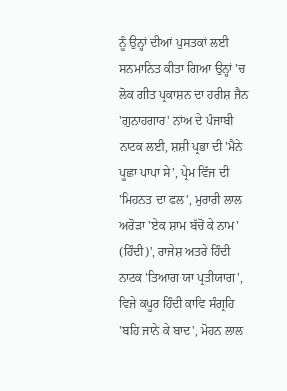ਨੂੰ ਉਨ੍ਹਾਂ ਦੀਆਂ ਪੁਸਤਕਾਂ ਲਈ ਸਨਮਾਨਿਤ ਕੀਤਾ ਗਿਆ ਉਨ੍ਹਾਂ 'ਚ ਲੋਕ ਗੀਤ ਪ੍ਰਕਾਸ਼ਨ ਦਾ ਹਰੀਸ਼ ਜੈਨ 'ਗੁਨਾਹਗਾਰ' ਨਾਂਅ ਦੇ ਪੰਜਾਬੀ ਨਾਟਕ ਲਈ, ਸ਼ਸ਼ੀ ਪ੍ਰਭਾ ਦੀ 'ਮੈਨੇ ਪੂਛਾ ਪਾਪਾ ਸੇ', ਪ੍ਰੇਮ ਵਿੱਜ ਦੀ 'ਮਿਹਨਤ ਦਾ ਫਲ', ਮੁਰਾਰੀ ਲਾਲ ਅਰੋੜਾ 'ਏਕ ਸ਼ਾਮ ਬੱਚੋਂ ਕੇ ਨਾਮ' (ਹਿੰਦੀ)', ਰਾਜੇਸ਼ ਅਤਰੇ ਹਿੰਦੀ ਨਾਟਕ 'ਤਿਆਗ ਯਾ ਪ੍ਰਤੀਯਾਗ', ਵਿਜੇ ਕਪੂਰ ਹਿੰਦੀ ਕਾਵਿ ਸੰਗ੍ਰਹਿ 'ਬਹਿ ਜਾਨੇ ਕੇ ਬਾਦ', ਮੋਹਨ ਲਾਲ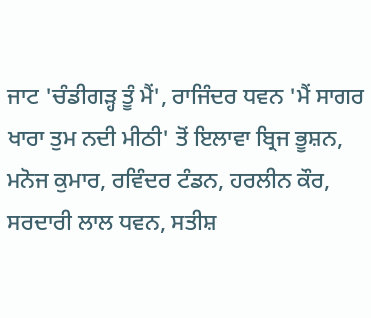ਜਾਟ 'ਚੰਡੀਗੜ੍ਹ ਤੂੰ ਮੈਂ', ਰਾਜਿੰਦਰ ਧਵਨ 'ਮੈਂ ਸਾਗਰ ਖਾਰਾ ਤੁਮ ਨਦੀ ਮੀਠੀ' ਤੋਂ ਇਲਾਵਾ ਬ੍ਰਿਜ ਭੂਸ਼ਨ, ਮਨੋਜ ਕੁਮਾਰ, ਰਵਿੰਦਰ ਟੰਡਨ, ਹਰਲੀਨ ਕੌਰ, ਸਰਦਾਰੀ ਲਾਲ ਧਵਨ, ਸਤੀਸ਼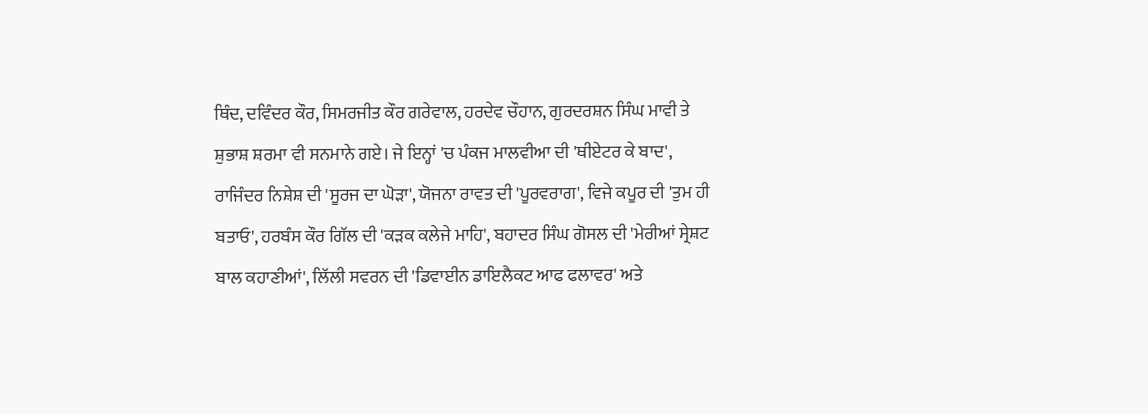ਥਿੰਦ, ਦਵਿੰਦਰ ਕੌਰ, ਸਿਮਰਜੀਤ ਕੌਰ ਗਰੇਵਾਲ, ਹਰਦੇਵ ਚੌਹਾਨ, ਗੁਰਦਰਸ਼ਨ ਸਿੰਘ ਮਾਵੀ ਤੇ ਸ਼ੁਭਾਸ਼ ਸ਼ਰਮਾ ਵੀ ਸਨਮਾਨੇ ਗਏ। ਜੇ ਇਨ੍ਹਾਂ 'ਚ ਪੰਕਜ ਮਾਲਵੀਆ ਦੀ 'ਥੀਏਟਰ ਕੇ ਬਾਦ', ਰਾਜਿੰਦਰ ਨਿਸ਼ੇਸ਼ ਦੀ 'ਸੂਰਜ ਦਾ ਘੋੜਾ', ਯੋਜਨਾ ਰਾਵਤ ਦੀ 'ਪੂਰਵਰਾਗ', ਵਿਜੇ ਕਪੂਰ ਦੀ 'ਤੁਮ ਹੀ ਬਤਾਓ', ਹਰਬੰਸ ਕੌਰ ਗਿੱਲ ਦੀ 'ਕੜਕ ਕਲੇਜੇ ਮਾਹਿ', ਬਹਾਦਰ ਸਿੰਘ ਗੋਸਲ ਦੀ 'ਮੇਰੀਆਂ ਸ੍ਰੇਸ਼ਟ ਬਾਲ ਕਹਾਣੀਆਂ', ਲਿੱਲੀ ਸਵਰਨ ਦੀ 'ਡਿਵਾਈਨ ਡਾਇਲੈਕਟ ਆਫ ਫਲਾਵਰ' ਅਤੇ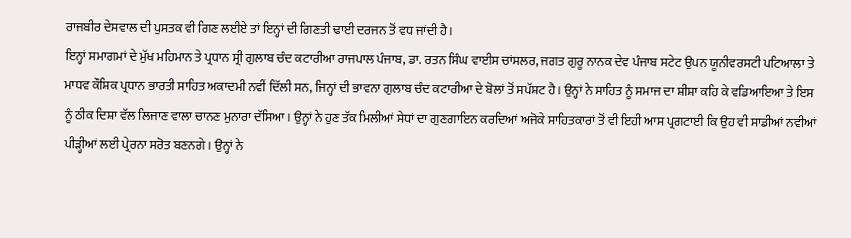ਰਾਜਬੀਰ ਦੇਸਵਾਲ ਦੀ ਪੁਸਤਕ ਵੀ ਗਿਣ ਲਈਏ ਤਾਂ ਇਨ੍ਹਾਂ ਦੀ ਗਿਣਤੀ ਢਾਈ ਦਰਜਨ ਤੋਂ ਵਧ ਜਾਂਦੀ ਹੈ।
ਇਨ੍ਹਾਂ ਸਮਾਗਮਾਂ ਦੇ ਮੁੱਖ ਮਹਿਮਾਨ ਤੇ ਪ੍ਰਧਾਨ ਸ੍ਰੀ ਗੁਲਾਬ ਚੰਦ ਕਟਾਰੀਆ ਰਾਜਪਾਲ ਪੰਜਾਬ, ਡਾ. ਰਤਨ ਸਿੰਘ ਵਾਈਸ ਚਾਂਸਲਰ, ਜਗਤ ਗੁਰੂ ਨਾਨਕ ਦੇਵ ਪੰਜਾਬ ਸਟੇਟ ਉਪਨ ਯੂਨੀਵਰਸਟੀ ਪਟਿਆਲਾ ਤੇ ਮਾਧਵ ਕੌਸ਼ਿਕ ਪ੍ਰਧਾਨ ਭਾਰਤੀ ਸਾਹਿਤ ਅਕਾਦਮੀ ਨਵੀਂ ਦਿੱਲੀ ਸਨ, ਜਿਨ੍ਹਾਂ ਦੀ ਭਾਵਨਾ ਗੁਲਾਬ ਚੰਦ ਕਟਾਰੀਆ ਦੇ ਬੋਲਾਂ ਤੋਂ ਸਪੱਸ਼ਟ ਹੈ। ਉਨ੍ਹਾਂ ਨੇ ਸਾਹਿਤ ਨੂੰ ਸਮਾਜ ਦਾ ਸ਼ੀਸ਼ਾ ਕਹਿ ਕੇ ਵਡਿਆਇਆ ਤੇ ਇਸ ਨੂੰ ਠੀਕ ਦਿਸ਼ਾ ਵੱਲ ਲਿਜਾਣ ਵਾਲਾ ਚਾਨਣ ਮੁਨਾਰਾ ਦੱਸਿਆ। ਉਨ੍ਹਾਂ ਨੇ ਹੁਣ ਤੱਕ ਮਿਲੀਆਂ ਸੇਧਾਂ ਦਾ ਗੁਣਗਾਇਨ ਕਰਦਿਆਂ ਅਜੋਕੇ ਸਾਹਿਤਕਾਰਾਂ ਤੋਂ ਵੀ ਇਹੀ ਆਸ ਪ੍ਰਗਟਾਈ ਕਿ ਉਹ ਵੀ ਸਾਡੀਆਂ ਨਵੀਆਂ ਪੀੜ੍ਹੀਆਂ ਲਈ ਪ੍ਰੇਰਨਾ ਸਰੋਤ ਬਣਨਗੇ। ਉਨ੍ਹਾਂ ਨੇ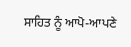ਸਾਹਿਤ ਨੂੰ ਆਪੋ-ਆਪਣੇ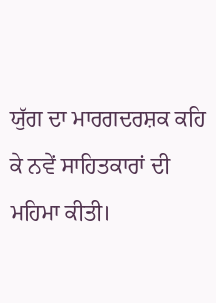ਯੁੱਗ ਦਾ ਮਾਰਗਦਰਸ਼ਕ ਕਹਿ ਕੇ ਨਵੇਂ ਸਾਹਿਤਕਾਰਾਂ ਦੀ ਮਹਿਮਾ ਕੀਤੀ।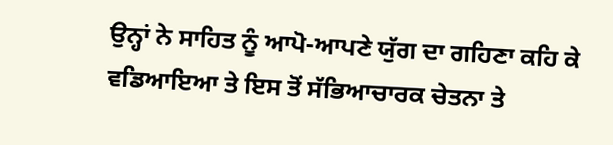ਉਨ੍ਹਾਂ ਨੇ ਸਾਹਿਤ ਨੂੰ ਆਪੋ-ਆਪਣੇ ਯੁੱਗ ਦਾ ਗਹਿਣਾ ਕਹਿ ਕੇ ਵਡਿਆਇਆ ਤੇ ਇਸ ਤੋਂ ਸੱਭਿਆਚਾਰਕ ਚੇਤਨਾ ਤੇ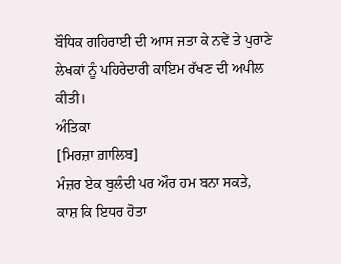ਬੌਧਿਕ ਗਹਿਰਾਈ ਦੀ ਆਸ ਜਤਾ ਕੇ ਨਵੇਂ ਤੇ ਪੁਰਾਣੇ ਲੇਖਕਾਂ ਨੂੰ ਪਹਿਰੇਦਾਰੀ ਕਾਇਮ ਰੱਖਣ ਦੀ ਅਪੀਲ ਕੀਤੀ।
ਅੰਤਿਕਾ
[ਮਿਰਜ਼ਾ ਗ਼ਾਲਿਬ]
ਮੰਜ਼ਰ ਏਕ ਬੁਲੰਦੀ ਪਰ ਔਰ ਹਮ ਬਨਾ ਸਕਤੇ,
ਕਾਸ਼ ਕਿ ਇਧਰ ਹੋਤਾ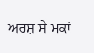ਅਰਸ਼ ਸੇ ਮਕਾਂ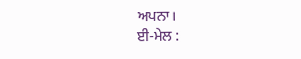ਅਪਨਾ।
ਈ-ਮੇਲ :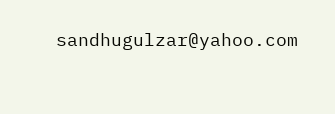sandhugulzar@yahoo.com